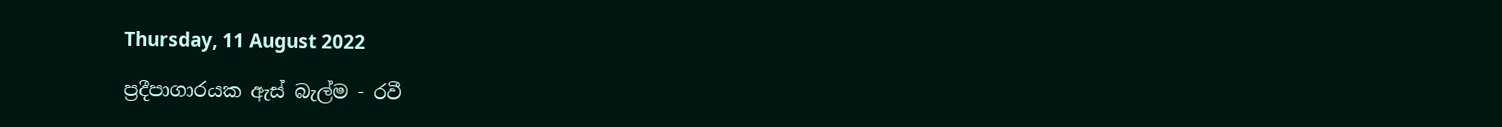Thursday, 11 August 2022

ප්‍රදීපාගාරයක ඇස් බැල්ම - රවී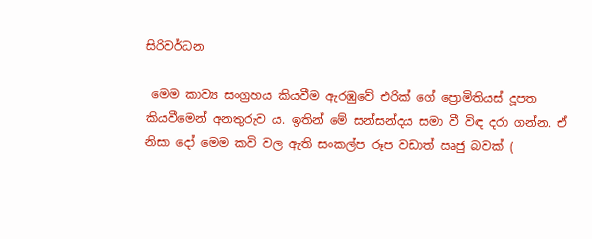සිරිවර්ධන

 මෙම කාව්‍ය සංග්‍රහය කියවීම ඇරඹුවේ එරික් ගේ ප්‍රොමිතියස් දූපත කියවීමෙන් අනතුරුව ය. ඉතින් මේ සන්සන්දය සමා වී විඳ දරා ගන්න. ඒ නිසා දෝ මෙම කවි වල ඇති සංකල්ප රූප වඩාත් ඍජු බවක් (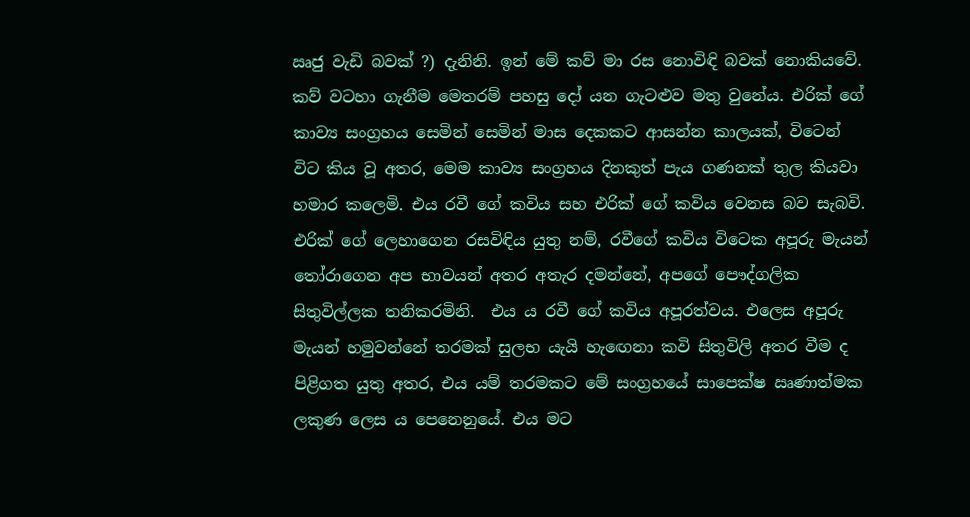ඍජු වැඩි බවක් ?) දැනිනි. ඉන් මේ කව් මා රස නොවිඳි බවක් නොකියවේ. කව් වටහා ගැනීම මෙතරම් පහසු දෝ යන ගැටළුව මතු වුනේය. එරික් ගේ කාව්‍ය සංග්‍රහය සෙමින් සෙමින් මාස දෙකකට ආසන්න කාලයක්, විටෙන් විට කිය වූ අතර, මෙම කාව්‍ය සංග්‍රහය දිනකුත් පැය ගණනක් තුල කියවා හමාර කලෙමි. එය රවී ගේ කවිය සහ එරික් ගේ කවිය වෙනස බව සැබවි. එරික් ගේ ලෙහාගෙන රසවිඳිය යුතු නම්, රවීගේ කවිය විටෙක අපූරු මැයන් තෝරාගෙන අප භාවයන් අතර අතැර දමන්නේ, අපගේ පෞද්ගලික සිතුවිල්ලක තනිකරමිනි.  එය ය රවී ගේ කවිය අපූරත්වය. එලෙස අපූරු මැයන් හමුවන්නේ තරමක් සුලභ යැයි හැඟෙනා කවි සිතුවිලි අතර වීම ද පිළිගත යුතු අතර, එය යම් තරමකට මේ සංග්‍රහයේ සාපෙක්ෂ ඍණාත්මක ලකුණ ලෙස ය පෙනෙනුයේ. එය මට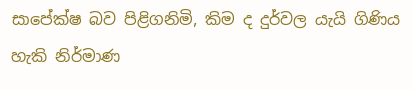සාපේක්ෂ බව පිළිගනිමි, කිම ද දුර්වල යැයි ගිණිය හැකි නිර්මාණ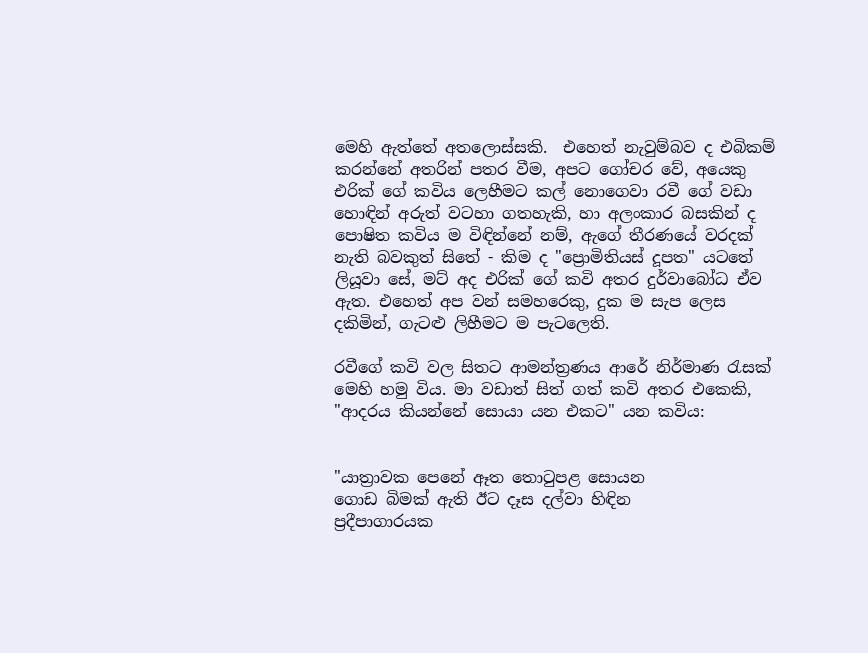මෙහි ඇත්තේ අතලොස්සකි.  එහෙත් නැවුම්බව ද එබිකම් කරන්නේ අතරින් පතර වීම, අපට ගෝචර වේ, අයෙකු එරික් ගේ කවිය ලෙහීමට කල් නොගෙවා රවී ගේ වඩා හොඳින් අරුත් වටහා ගතහැකි, හා අලංකාර බසකින් ද පොෂිත කවිය ම විඳින්නේ නම්, ඇගේ තීරණයේ වරදක් නැති බවකුත් සිතේ - කිම ද "ප්‍රොමිතියස් දූපත" යටතේ ලියූවා සේ, මට් අද එරික් ගේ කවි අතර දුර්වාබෝධ ඒව ඇත. එහෙත් අප වන් සමහරෙකු, දුක ම සැප ලෙස දකිමින්, ගැටළු ලිහීමට ම පැටලෙති.

රවීගේ කවි වල සිතට ආමන්ත්‍රණය ආරේ නිර්මාණ රැසක් මෙහි හමු විය. මා වඩාත් සිත් ගත් කවි අතර එකෙකි, "ආදරය කියන්නේ සොයා යන එකට" යන කවිය:


"යාත්‍රාවක පෙනේ ඈත තොටුපළ සොයන
ගොඩ බිමක් ඇති ඊට දෑස දල්වා හිඳින
ප්‍රදීපාගාරයක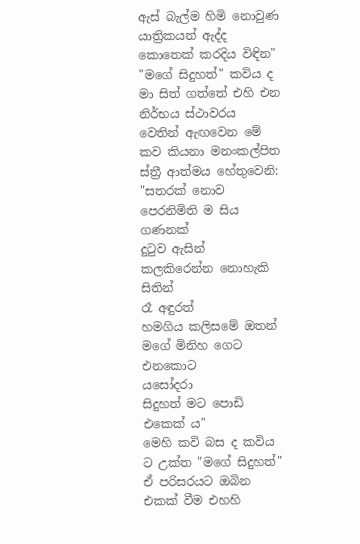ඇස් බැල්ම හිමි නොවුණ
යාත්‍රිකයන් ඇද්ද කොතෙක් කරදිය විඳින"
"මගේ සිදුහත්" කවිය ද මා සිත් ගත්තේ එහි එන නිර්භය ස්ථාවරය වෙතින් ඇඟවෙන මේ කව කියනා මනංකල්පිත ස්ත්‍රී ආත්මය හේතුවෙනි:
"සතරක් නොව
පෙරනිමිති ම සිය ගණනක්
දුටුව ඇසින්
කලකිරෙන්න නොහැකි සිතින්
රෑ අඳුරත්
හමගිය කලිසමේ ඔතන්
මගේ මිනිහ ගෙට එනකොට
යසෝදරා
සිදුහත් මට පොඩි එකෙක් ය"
මෙහි කවි බස ද කවිය ට උක්ත "මගේ සිදුහත්" ඒ පරිසරයට ඔබින එකක් වීම එහහි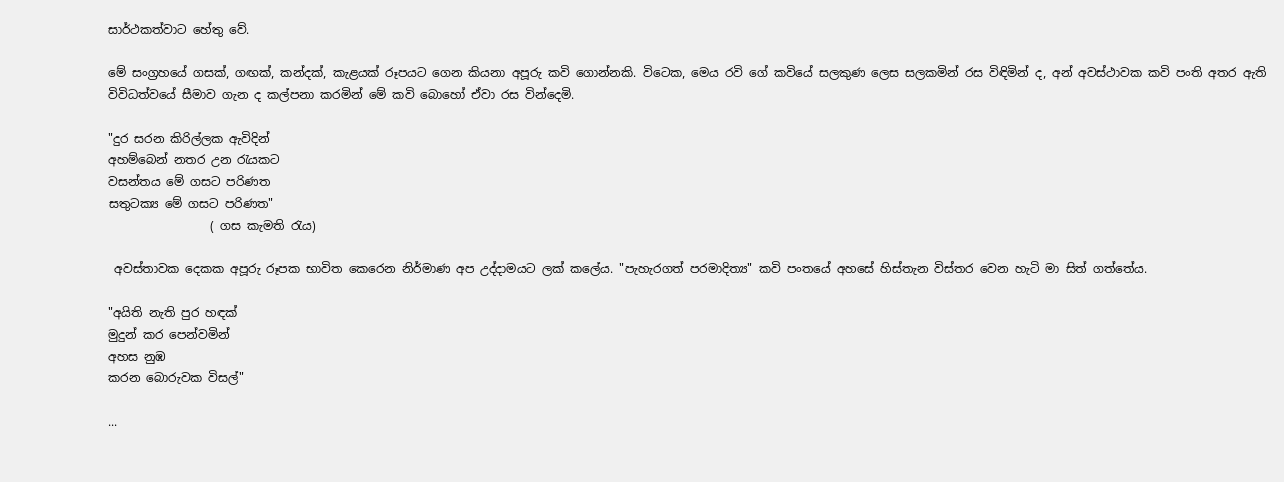සාර්ථකත්වාට හේතු වේ.

මේ සංග්‍රහයේ ගසක්, ගඟක්, කන්දක්, කැළයක් රූපයට ගෙන කියනා අපූරු කවි ගොන්නකි. විටෙක, මෙය රවි ගේ කවියේ සලකුණ ලෙස සලකමින් රස විඳිමින් ද, අන් අවස්ථාවක කවි පංති අතර ඇති විවිධත්වයේ සීමාව ගැන ද කල්පනා කරමින් මේ කවි බොහෝ ඒවා රස වින්දෙමි.

"දුර සරන කිරිල්ලක ඇවිදින්
අහම්බෙන් නතර උන රැයකට
වසන්තය මේ ගසට පරිණත
සතුටක්‍ය මේ ගසට පරිණත"
                 ( ගස කැමති රැය)

 අවස්තාවක දෙකක අපූරු රූපක භාවිත කෙරෙන නිර්මාණ අප උද්දාමයට ලක් කලේය. "පැහැරගත් පරමාදිත්‍ය" කවි පංතයේ අහසේ හිස්තැන විස්තර වෙන හැටි මා සිත් ගත්තේය.

"අයිති නැති පුර හඳක්
මුදුන් කර පෙන්වමින්
අහස නුඹ
කරන බොරුවක විසල්"

...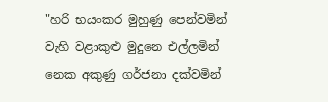"හරි භයංකර මුහුණු පෙන්වමින්
වැහි වළාකුළු මුදුනෙ එල්ලමින්
නෙක අකුණු ගර්ජනා දක්වමින්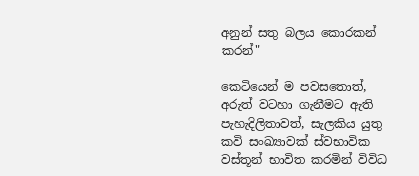අනුන් සතු බලය කොරකන් කරන්"

කෙටියෙන් ම පවසතොත්, අරුත් වටහා ගැනීමට ඇති පැහැදිලිතාවත්, සැලකිය යුතු කවි සංඛ්‍යාවක් ස්වභාවික වස්තූන් භාවිත කරමින් විවිධ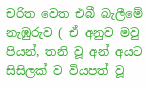චරිත වෙත එබී බැලීමේ නැඹුරුව ( ඒ අනුව මවු පියන්, තනි වූ අන් අයට සිසිලක් ව වියපත් වූ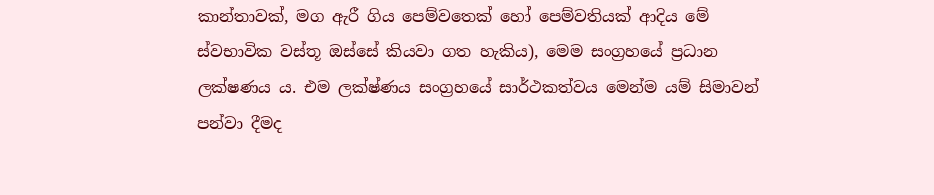කාන්තාවක්, මග ඇරී ගිය පෙම්වතෙක් හෝ පෙම්වතියක් ආදිය මේ ස්වභාවික වස්තූ ඔස්සේ කියවා ගත හැකිය), මෙම සංග්‍රහයේ ප්‍රධාන ලක්ෂණය ය. එම ලක්ෂ්ණය සංග්‍රහයේ සාර්ථකත්වය මෙන්ම යම් සිමාවන් පන්වා දීමද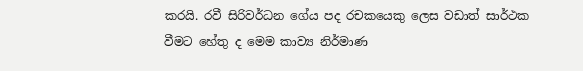කරයි. රවී සිරිවර්ධන ගේය පද රචකයෙකු ලෙස වඩාත් සාර්ථක වීමට හේතු ද මෙම කාව්‍ය නිර්මාණ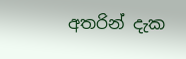අතරින් දැක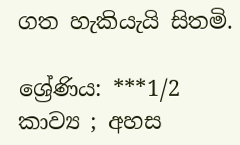ගත හැකියැයි සිතමි.

ශ්‍රේණිය: ***1/2
කාව්‍ය ; අහස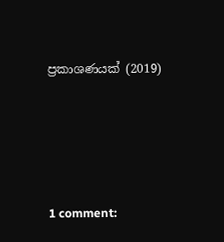ප්‍රකාශණයක් (2019)





1 comment: